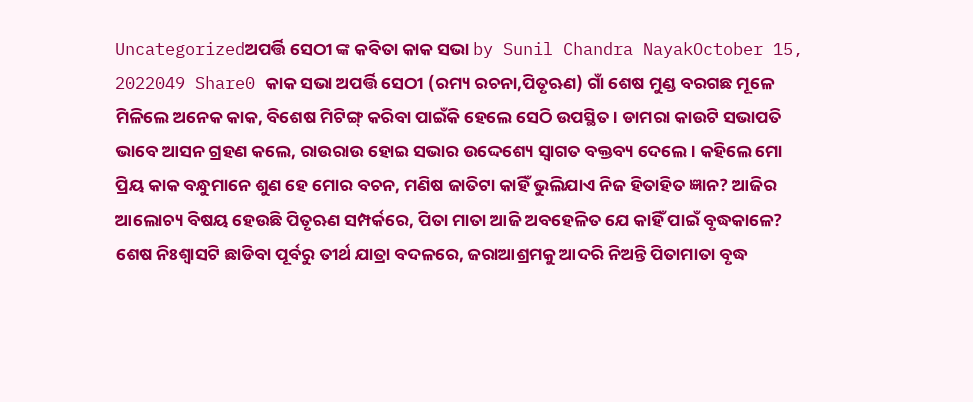Uncategorizedଅପର୍ତ୍ତି ସେଠୀ ଙ୍କ କବିତା କାକ ସଭା by Sunil Chandra NayakOctober 15, 2022049 Share0 କାକ ସଭା ଅପର୍ତ୍ତି ସେଠୀ (ରମ୍ୟ ରଚନା,ପିତୃଋଣ) ଗାଁ ଶେଷ ମୁଣ୍ଡ ବରଗଛ ମୂଳେ ମିଳିଲେ ଅନେକ କାକ, ବିଶେଷ ମିଟିଙ୍ଗ୍ କରିବା ପାଇଁକି ହେଲେ ସେଠି ଉପସ୍ଥିତ। ଡାମରା କାଉଟି ସଭାପତି ଭାବେ ଆସନ ଗ୍ରହଣ କଲେ, ରାଉରାଉ ହୋଇ ସଭାର ଉଦ୍ଦେଶ୍ୟେ ସ୍ଵାଗତ ବକ୍ତବ୍ୟ ଦେଲେ। କହିଲେ ମୋ ପ୍ରିୟ କାକ ବନ୍ଧୁମାନେ ଶୁଣ ହେ ମୋର ବଚନ, ମଣିଷ ଜାତିଟା କାହିଁ ଭୁଲିଯାଏ ନିଜ ହିତାହିତ ଜ୍ଞାନ? ଆଜିର ଆଲୋଚ୍ୟ ବିଷୟ ହେଉଛି ପିତୃଋଣ ସମ୍ପର୍କରେ, ପିତା ମାତା ଆଜି ଅବହେଳିତ ଯେ କାହିଁ ପାଇଁ ବୃଦ୍ଧକାଳେ? ଶେଷ ନିଃଶ୍ୱାସଟି ଛାଡିବା ପୂର୍ବରୁ ତୀର୍ଥ ଯାତ୍ରା ବଦଳରେ, ଜରାଆଶ୍ରମକୁ ଆଦରି ନିଅନ୍ତି ପିତାମାତା ବୃଦ୍ଧ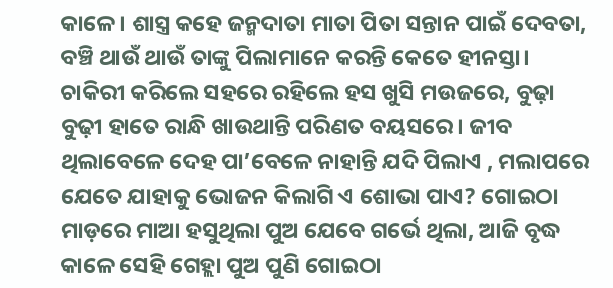କାଳେ। ଶାସ୍ତ୍ର କହେ ଜନ୍ମଦାତା ମାତା ପିତା ସନ୍ତାନ ପାଇଁ ଦେବତା, ବଞ୍ଚି ଥାଉଁ ଥାଉଁ ତାଙ୍କୁ ପିଲାମାନେ କରନ୍ତି କେତେ ହୀନସ୍ତା। ଚାକିରୀ କରିଲେ ସହରେ ରହିଲେ ହସ ଖୁସି ମଉଜରେ, ବୁଢ଼ା ବୁଢ଼ୀ ହାତେ ରାନ୍ଧି ଖାଉଥାନ୍ତି ପରିଣତ ବୟସରେ। ଜୀବ ଥିଲାବେଳେ ଦେହ ପା’ବେଳେ ନାହାନ୍ତି ଯଦି ପିଲାଏ , ମଲାପରେ ଯେତେ ଯାହାକୁ ଭୋଜନ କିଲାଗି ଏ ଶୋଭା ପାଏ? ଗୋଇଠା ମାଡ଼ରେ ମାଆ ହସୁଥିଲା ପୁଅ ଯେବେ ଗର୍ଭେ ଥିଲା, ଆଜି ବୃଦ୍ଧ କାଳେ ସେହି ଗେହ୍ଲା ପୁଅ ପୁଣି ଗୋଇଠା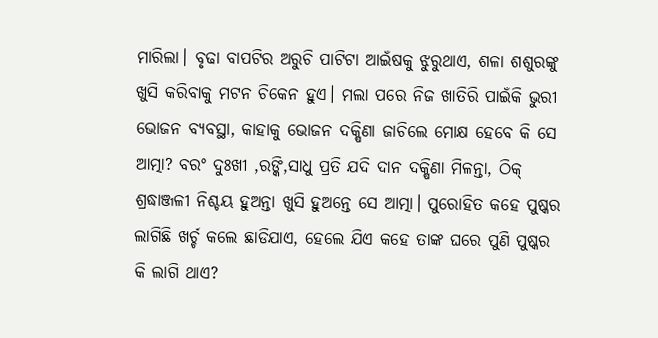ମାରିଲା। ବୃଢା ବାପଟିର ଅରୁଚି ପାଟିଟା ଆଇଁଷକୁ ଝୁରୁଥାଏ, ଶଳା ଶଶୁରଙ୍କୁ ଖୁସି କରିବାକୁ ମଟନ ଚିକେନ ହୁଏ। ମଲା ପରେ ନିଜ ଖାତିରି ପାଇଁକି ଭୁରୀ ଭୋଜନ ବ୍ୟବସ୍ଥା, କାହାକୁ ଭୋଜନ ଦକ୍ଷିଣା ଜାଚିଲେ ମୋକ୍ଷ ହେବେ କି ସେ ଆତ୍ମା? ବରଂ ଦୁଃଖୀ ,ରଙ୍କି,ସାଧୁ ପ୍ରତି ଯଦି ଦାନ ଦକ୍ଷିଣା ମିଳନ୍ତା, ଠିକ୍ ଶ୍ରଦ୍ଧାଞ୍ଜଳୀ ନିଶ୍ଚୟ ହୁଅନ୍ତା ଖୁସି ହୁଅନ୍ତେ ସେ ଆତ୍ମା। ପୁରୋହିତ କହେ ପୁଷ୍କର ଲାଗିଛି ଖର୍ଚ୍ଚ କଲେ ଛାଡିଯାଏ, ହେଲେ ଯିଏ କହେ ତାଙ୍କ ଘରେ ପୁଣି ପୁଷ୍କର କି ଲାଗି ଥାଏ?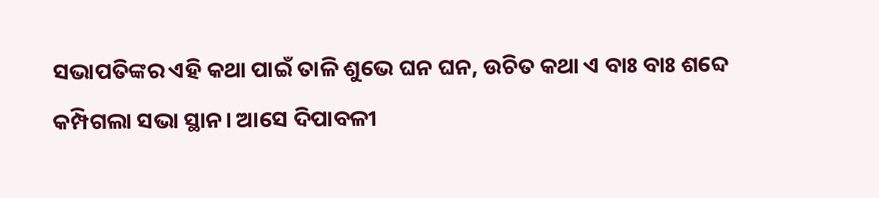ସଭାପତିଙ୍କର ଏହି କଥା ପାଇଁ ତାଳି ଶୁଭେ ଘନ ଘନ, ଉଚିତ କଥା ଏ ବାଃ ବାଃ ଶବ୍ଦେ କମ୍ପିଗଲା ସଭା ସ୍ଥାନ। ଆସେ ଦିପାବଳୀ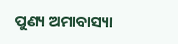ପୁଣ୍ୟ ଅମାବାସ୍ୟା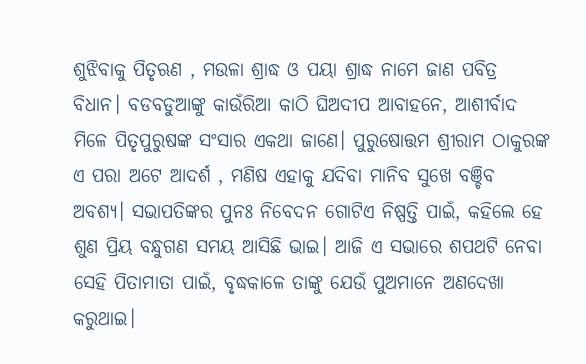ଶୁଝିବାକୁ ପିତୃଋଣ , ମଉଳା ଶ୍ରାଦ୍ଧ ଓ ପୟା ଶ୍ରାଦ୍ଧ ନାମେ ଜାଣ ପବିତ୍ର ବିଧାନ। ବଡବଡୁଆଙ୍କୁ କାଉଁରିଆ କାଠି ଘିଅଦୀପ ଆବାହନେ, ଆଶୀର୍ବାଦ ମିଳେ ପିତୃପୁରୁଷଙ୍କ ସଂସାର ଏକଥା ଜାଣେ। ପୁରୁଷୋତ୍ତମ ଶ୍ରୀରାମ ଠାକୁରଙ୍କ ଏ ପରା ଅଟେ ଆଦର୍ଶ , ମଣିଷ ଏହାକୁ ଯଦିବା ମାନିବ ସୁଖେ ବଞ୍ଚିବ ଅବଶ୍ୟ। ସଭାପତିଙ୍କର ପୁନଃ ନିବେଦନ ଗୋଟିଏ ନିଷ୍ପତ୍ତି ପାଇଁ, କହିଲେ ହେ ଶୁଣ ପ୍ରିୟ ବନ୍ଧୁଗଣ ସମୟ ଆସିଛି ଭାଇ। ଆଜି ଏ ସଭାରେ ଶପଥଟି ନେବା ସେହି ପିତାମାତା ପାଇଁ, ବୃଦ୍ଧକାଳେ ତାଙ୍କୁ ଯେଉଁ ପୁଅମାନେ ଅଣଦେଖା କରୁଥାଇ।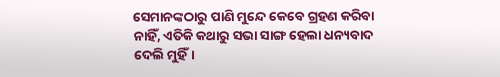ସେମାନଙ୍କଠାରୁ ପାଣି ମୁନ୍ଦେ କେବେ ଗ୍ରହଣ କରିବା ନାହିଁ, ଏତିକି କଥାରୁ ସଭା ସାଙ୍ଗ ହେଲା ଧନ୍ୟବାଦ ଦେଲି ମୁହିଁ।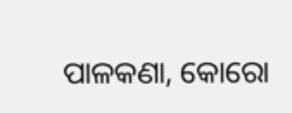ପାଳକଣା, କୋରୋ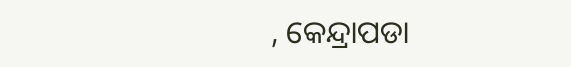, କେନ୍ଦ୍ରାପଡା